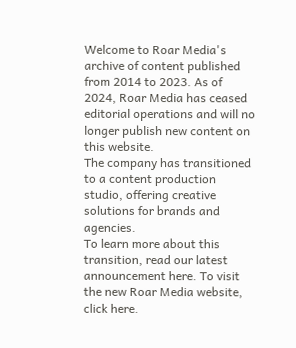Welcome to Roar Media's archive of content published from 2014 to 2023. As of 2024, Roar Media has ceased editorial operations and will no longer publish new content on this website.
The company has transitioned to a content production studio, offering creative solutions for brands and agencies.
To learn more about this transition, read our latest announcement here. To visit the new Roar Media website, click here.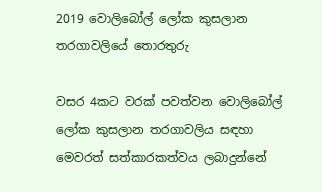2019 වොලිබෝල් ලෝක කුසලාන තරගාවලියේ තොරතුරු

වසර 4කට වරක් පවත්වන වොලිබෝල් ලෝක කුසලාන තරගාවලිය සඳහා මෙවරත් සත්කාරකත්වය ලබාදුන්නේ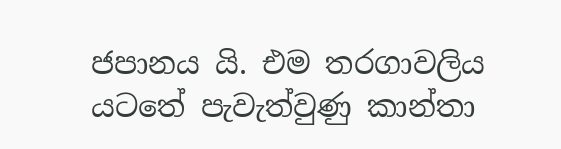ජපානය යි. එම තරගාවලිය යටතේ පැවැත්වුණු කාන්තා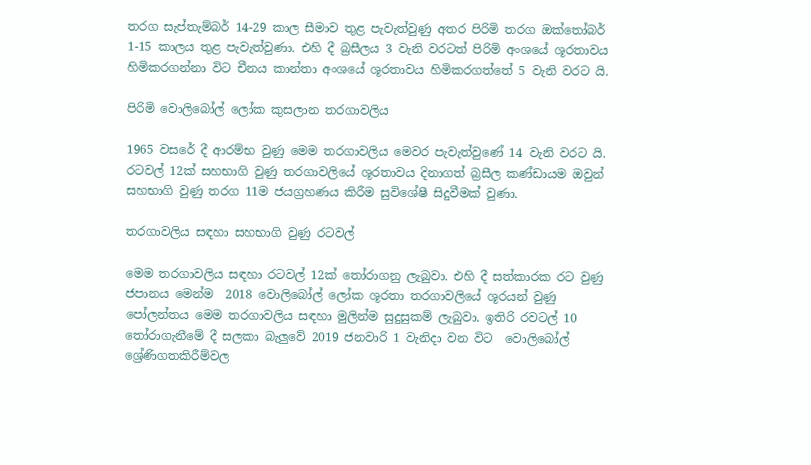තරග සැප්තැම්බර් 14-29 කාල සීමාව තුළ පැවැත්වුණු අතර පිරිමි තරග ඔක්තෝබර් 1-15 කාලය තුළ පැවැත්වුණා. එහි දී බ්‍රසීලය 3 වැනි වරටත් පිරිමි අංශයේ ශූරතාවය හිමිකරගන්නා විට චීනය කාන්තා අංශයේ ශූරතාවය හිමිකරගත්තේ 5 වැනි වරට යි.

පිරිමි වොලිබෝල් ලෝක කුසලාන තරගාවලිය

1965 වසරේ දී ආරම්භ වුණු මෙම තරගාවලිය මෙවර පැවැත්වුණේ 14 වැනි වරට යි. රටවල් 12ක් සහභාගි වුණු තරගාවලියේ ශූරතාවය දිනාගත් බ්‍රසීල කණ්ඩායම ඔවුන් සහභාගි වුණු තරග 11ම ජයග්‍රහණය කිරීම සුවිශේෂී සිදුවීමක් වුණා.

තරගාවලිය සඳහා සහභාගි වුණු රටවල්

මෙම තරගාවලිය සඳහා රටවල් 12ක් තෝරාගනු ලැබුවා. එහි දී සත්කාරක රට වුණු ජපානය මෙන්ම  2018 වොලිබෝල් ලෝක ශූරතා තරගාවලියේ ශූරයන් වුණු පෝලන්තය මෙම තරගාවලිය සඳහා මුලින්ම සුදුසුකම් ලැබුවා. ඉතිරි රවටල් 10 තෝරාගැනීමේ දී සලකා බැලුවේ 2019 ජනවාරි 1 වැනිදා වන විට  වොලිබෝල් ශ්‍රේණිගතකිරීම්වල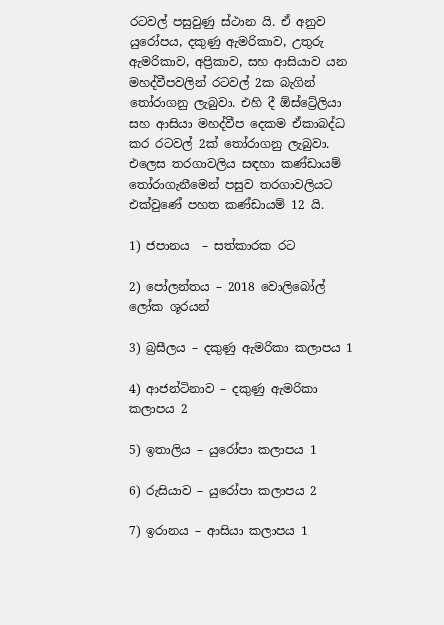රටවල් පසුවුණු ස්ථාන යි. ඒ අනුව යුරෝපය, දකුණු ඇමරිකාව, උතුරු ඇමරිකාව, අප්‍රිකාව, සහ ආසියාව යන මහද්වීපවලින් රටවල් 2ක බැගින් තෝරාගනු ලැබුවා. එහි දී ඕස්ට්‍රේලියා සහ ආසියා මහද්වීප දෙකම ඒකාබද්ධ කර රටවල් 2ක් තෝරාගනු ලැබුවා. එලෙස තරගාවලිය සඳහා කණ්ඩායම්  තෝරාගැනීමෙන් පසුව තරගාවලියට එක්වුණේ පහත කණ්ඩායම් 12 යි.

1) ජපානය  – සත්කාරක රට

2) පෝලන්තය – 2018 වොලිබෝල් ලෝක ශූරයන්

3) බ්‍රසීලය – දකුණු ඇමරිකා කලාපය 1

4) ආජන්ටිනාව – දකුණු ඇමරිකා කලාපය 2

5) ඉතාලිය – යුරෝපා කලාපය 1

6) රුසියාව – යුරෝපා කලාපය 2

7) ඉරානය – ආසියා කලාපය 1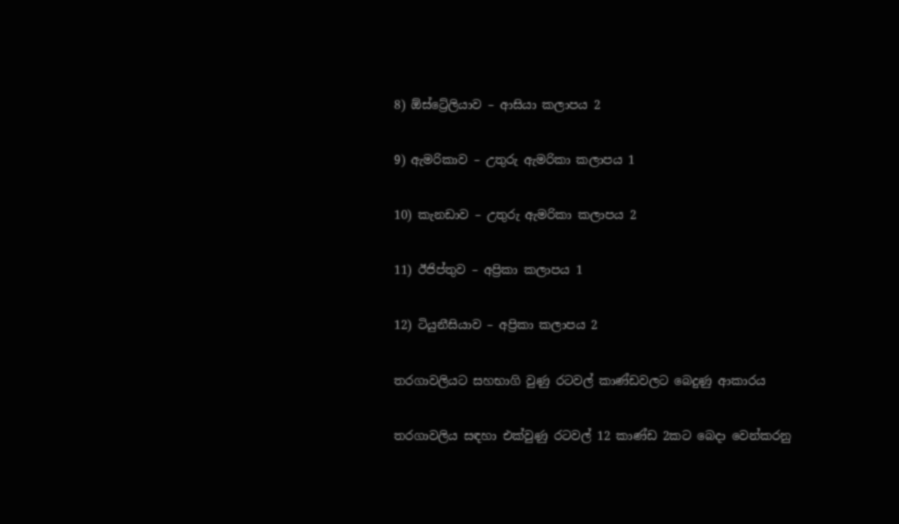8) ඕස්ට්‍රේලියාව – ආසියා කලාපය 2

9) ඇමරිකාව – උතුරු ඇමරිකා කලාපය 1

10) කැනඩාව – උතුරු ඇමරිකා කලාපය 2

11) ඊජිප්තුව – අප්‍රිකා කලාපය 1

12) ටියුනීසියාව – අප්‍රිකා කලාපය 2

තරගාවලියට සහභාගි වුණු රටවල් කාණ්ඩවලට බෙදුණු ආකාරය

තරගාවලිය සඳහා එක්වුණු රටවල් 12 කාණ්ඩ 2කට බෙදා වෙන්කරනු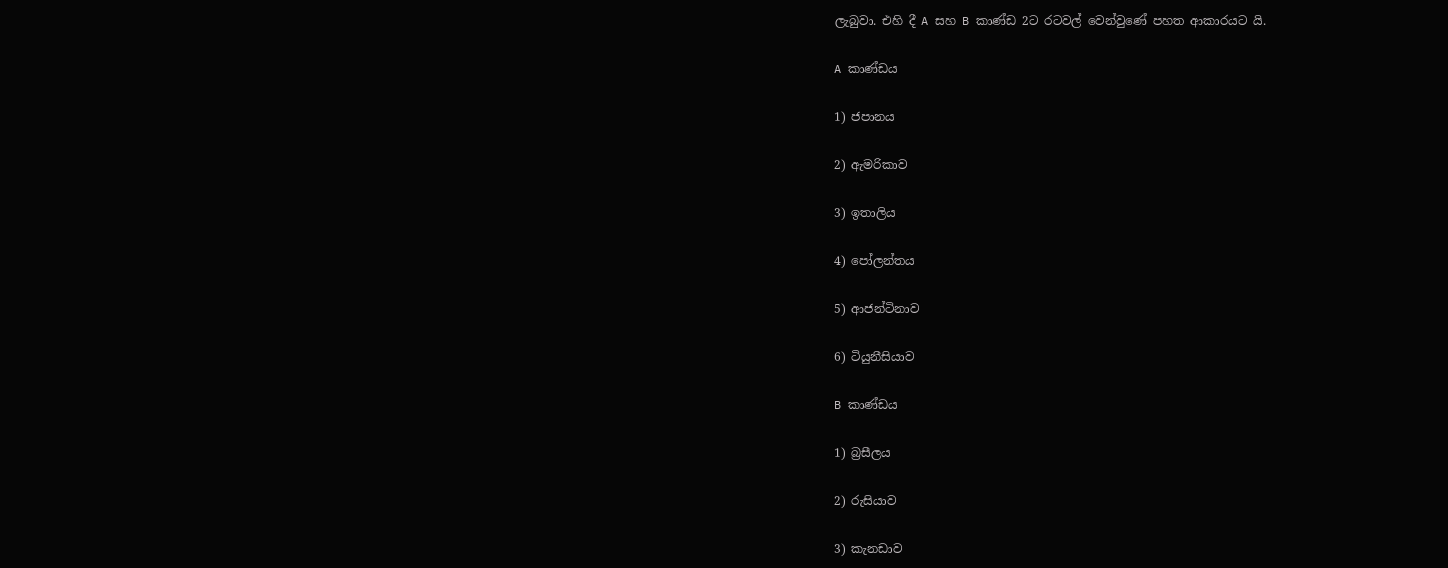ලැබුවා. එහි දී A සහ B කාණ්ඩ 2ට රටවල් වෙන්වුණේ පහත ආකාරයට යි.

A කාණ්ඩය

1) ජපානය

2) ඇමරිකාව

3) ඉතාලිය

4) පෝලන්තය

5) ආජන්ටිනාව

6) ටියුනීසියාව

B කාණ්ඩය

1) බ්‍රසීලය

2) රුසියාව

3) කැනඩාව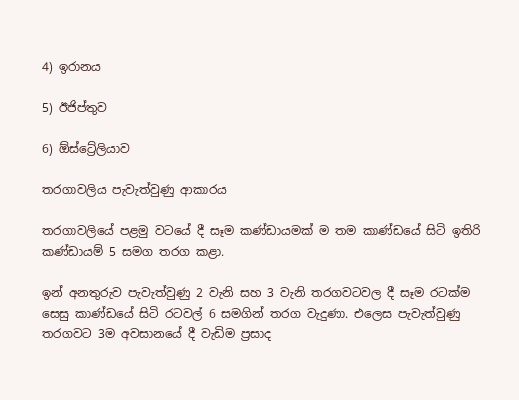4) ඉරානය

5) ඊජිප්තුව

6) ඕස්ට්‍රේලියාව

තරගාවලිය පැවැත්වුණු ආකාරය

තරගාවලියේ පළමු වටයේ දී සෑම කණ්ඩායමක් ම තම කාණ්ඩයේ සිටි ඉතිරි කණ්ඩායම් 5 සමග තරග කළා.

ඉන් අනතුරුව පැවැත්වුණු 2 වැනි සහ 3 වැනි තරගවටවල දී සෑම රටක්ම සෙසු කාණ්ඩයේ සිටි රටවල් 6 සමගින් තරග වැදුණා. එලෙස පැවැත්වුණු තරගවට 3ම අවසානයේ දී වැඩිම ප්‍රසාද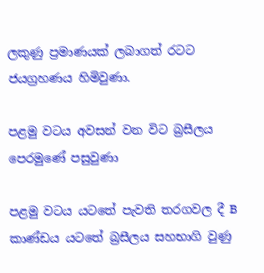ලකුණු ප්‍රමාණයක් ලබාගත් රටට ජයග්‍රහණය හිමිවුණා.

පළමු වටය අවසන් වන විට බ්‍රසීලය පෙරමුණේ පසුවුණා

පළමු වටය යටතේ පැවති තරගවල දී B කාණ්ඩය යටතේ බ්‍රසීලය සහභාගි වුණු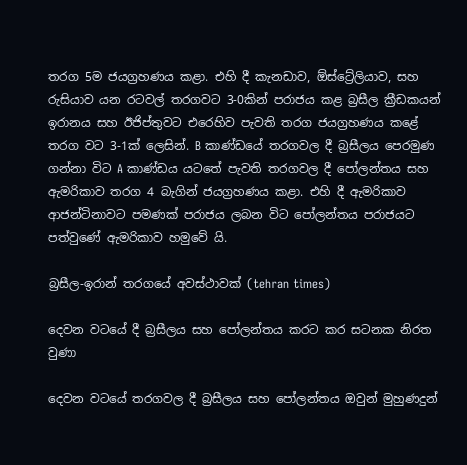තරග 5ම ජයග්‍රහණය කළා. එහි දී කැනඩාව, ඕස්ට්‍රේලියාව, සහ රුසියාව යන රටවල් තරගවට 3-0කින් පරාජය කළ බ්‍රසීල ක්‍රීඩකයන් ඉරානය සහ ඊජිප්තුවට එරෙහිව පැවති තරග ජයග්‍රහණය කළේ තරග වට 3-1ක් ලෙසින්. B කාණ්ඩයේ තරගවල දී බ්‍රසීලය පෙරමුණ ගන්නා විට A කාණ්ඩය යටතේ පැවති තරගවල දී පෝලන්තය සහ ඇමරිකාව තරග 4 බැගින් ජයග්‍රහණය කළා. එහි දී ඇමරිකාව ආජන්ටිනාවට පමණක් පරාජය ලබන විට පෝලන්තය පරාජයට පත්වුණේ ඇමරිකාව හමුවේ යි.

බ්‍රසීල-ඉරාන් තරගයේ අවස්ථාවක් (tehran times)

දෙවන වටයේ දී බ්‍රසීලය සහ පෝලන්තය කරට කර සටනක නිරත වුණා

දෙවන වටයේ තරගවල දී බ්‍රසීලය සහ පෝලන්තය ඔවුන් මුහුණදුන්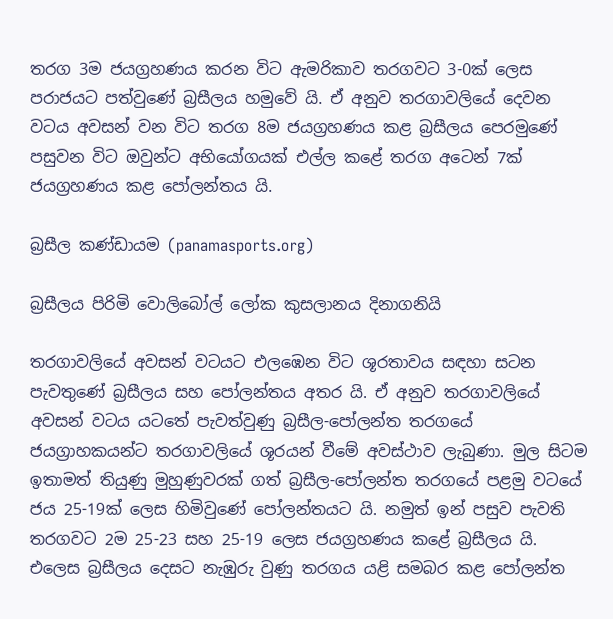තරග 3ම ජයග්‍රහණය කරන විට ඇමරිකාව තරගවට 3-0ක් ලෙස පරාජයට පත්වුණේ බ්‍රසීලය හමුවේ යි. ඒ අනුව තරගාවලියේ දෙවන වටය අවසන් වන විට තරග 8ම ජයග්‍රහණය කළ බ්‍රසීලය පෙරමුණේ පසුවන විට ඔවුන්ට අභියෝගයක් එල්ල කළේ තරග අටෙන් 7ක් ජයග්‍රහණය කළ පෝලන්තය යි.

බ්‍රසීල කණ්ඩායම (panamasports.org)

බ්‍රසීලය පිරිමි වොලිබෝල් ලෝක කුසලානය දිනාගනියි

තරගාවලියේ අවසන් වටයට එලඹෙන විට ශූරතාවය සඳහා සටන පැවතුණේ බ්‍රසීලය සහ පෝලන්තය අතර යි. ඒ අනුව තරගාවලියේ අවසන් වටය යටතේ පැවත්වුණු බ්‍රසීල-පෝලන්ත තරගයේ ජයග්‍රාහකයන්ට තරගාවලියේ ශූරයන් වීමේ අවස්ථාව ලැබුණා. මුල සිටම ඉතාමත් තියුණු මුහුණුවරක් ගත් බ්‍රසීල-පෝලන්ත තරගයේ පළමු වටයේ ජය 25-19ක් ලෙස හිමිවුණේ පෝලන්තයට යි. නමුත් ඉන් පසුව පැවති තරගවට 2ම 25-23 සහ 25-19 ලෙස ජයග්‍රහණය කළේ බ්‍රසීලය යි. එලෙස බ්‍රසීලය දෙසට නැඹුරු වුණු තරගය යළි සමබර කළ පෝලන්ත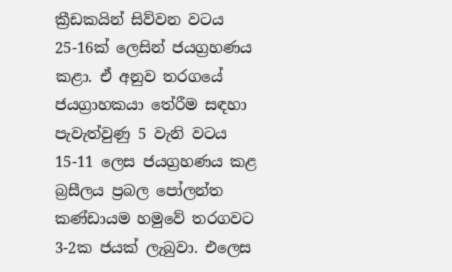ක්‍රීඩකයින් සිව්වන වටය 25-16ක් ලෙසින් ජයග්‍රහණය කළා. ඒ අනුව තරගයේ ජයග්‍රාහකයා තේරීම සඳහා පැවැත්වුණු 5 වැනි වටය 15-11 ලෙස ජයග්‍රහණය කළ බ්‍රසීලය ප්‍රබල පෝලන්ත කණ්ඩායම හමුවේ තරගවට 3-2ක ජයක් ලැබුවා. එලෙස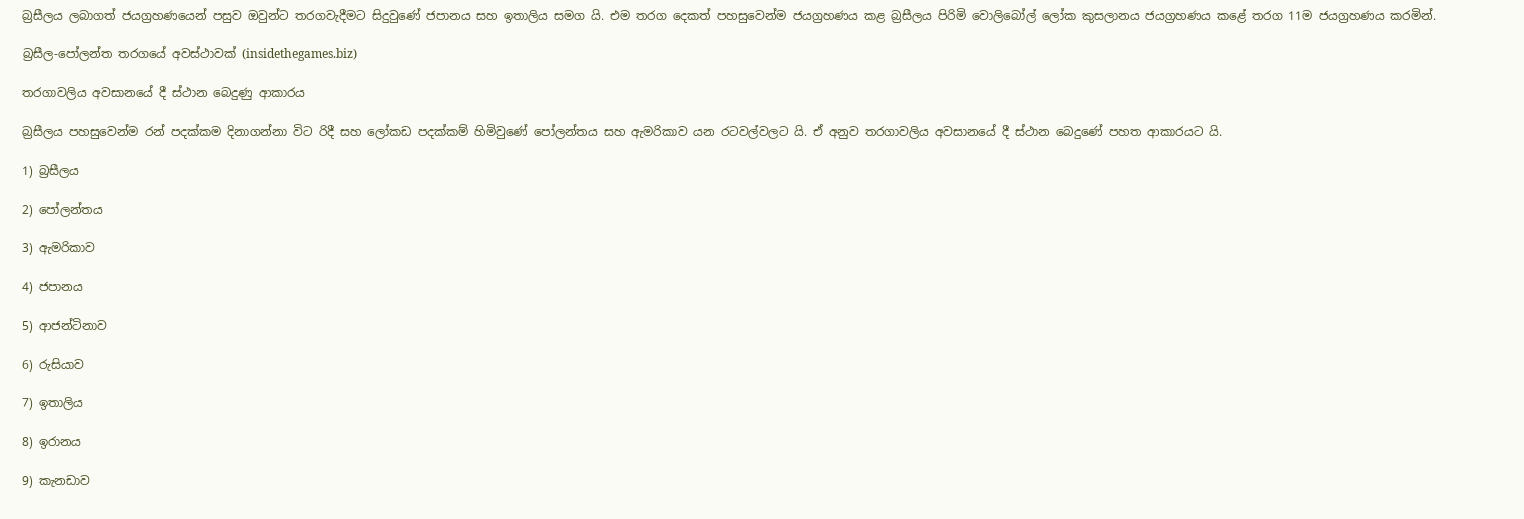බ්‍රසීලය ලබාගත් ජයග්‍රහණයෙන් පසුව ඔවුන්ට තරගවැදීමට සිදුවුණේ ජපානය සහ ඉතාලිය සමග යි. එම තරග දෙකත් පහසුවෙන්ම ජයග්‍රහණය කළ බ්‍රසීලය පිරිමි වොලිබෝල් ලෝක කුසලානය ජයග්‍රහණය කළේ තරග 11ම ජයග්‍රහණය කරමින්.

බ්‍රසීල-පෝලන්ත තරගයේ අවස්ථාවක් (insidethegames.biz)

තරගාවලිය අවසානයේ දී ස්ථාන බෙදුණු ආකාරය

බ්‍රසීලය පහසුවෙන්ම රන් පදක්කම දිනාගන්නා විට රිදී සහ ලෝකඩ පදක්කම් හිමිවුණේ පෝලන්තය සහ ඇමරිකාව යන රටවල්වලට යි. ඒ අනුව තරගාවලිය අවසානයේ දී ස්ථාන බෙදුණේ පහත ආකාරයට යි.

1) බ්‍රසීලය

2) පෝලන්තය

3) ඇමරිකාව

4) ජපානය

5) ආජන්ටිනාව

6) රුසියාව

7) ඉතාලිය

8) ඉරානය

9) කැනඩාව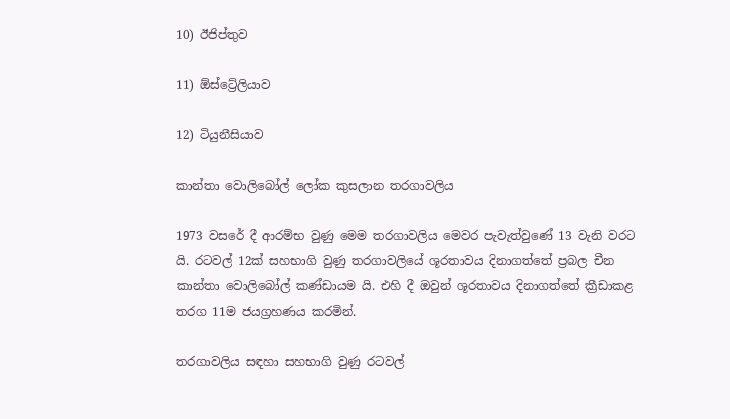10) ඊජිප්තුව

11) ඕස්ට්‍රේලියාව

12) ටියුනීසියාව

කාන්තා වොලිබෝල් ලෝක කුසලාන තරගාවලිය

1973 වසරේ දී ආරම්භ වුණු මෙම තරගාවලිය මෙවර පැවැත්වුණේ 13 වැනි වරට යි. රටවල් 12ක් සහභාගි වුණු තරගාවලියේ ශූරතාවය දිනාගත්තේ ප්‍රබල චීන කාන්තා වොලිබෝල් කණ්ඩායම යි. එහි දී ඔවුන් ශූරතාවය දිනාගත්තේ ක්‍රීඩාකළ  තරග 11ම ජයග්‍රහණය කරමින්.

තරගාවලිය සඳහා සහභාගි වුණු රටවල්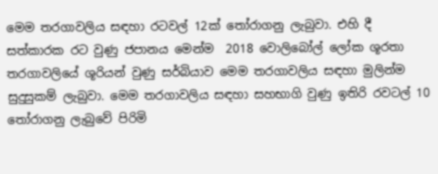මෙම තරගාවලිය සඳහා රටවල් 12ක් තෝරාගනු ලැබුවා. එහි දී සත්කාරක රට වුණු ජපානය මෙන්ම  2018 වොලිබෝල් ලෝක ශූරතා තරගාවලියේ ශූරියන් වුණු සර්බියාව මෙම තරගාවලිය සඳහා මුලින්ම සුදුසුකම් ලැබුවා. මෙම තරගාවලිය සඳහා සහභාගි වුණු ඉතිරි රවටල් 10 තෝරාගනු ලැබුවේ පිරිමි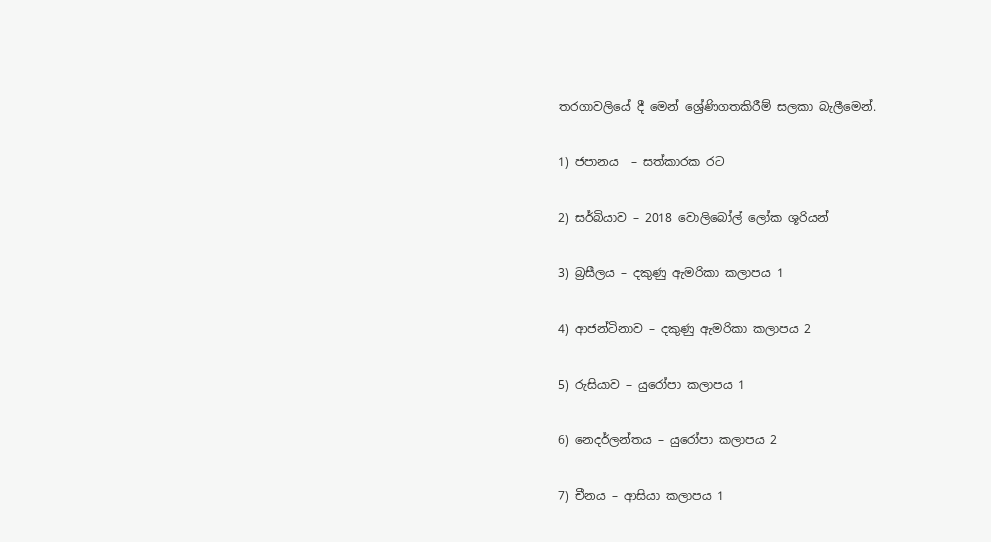තරගාවලියේ දී මෙන් ශ්‍රේණිගතකිරීම් සලකා බැලීමෙන්.

1) ජපානය  – සත්කාරක රට

2) සර්බියාව – 2018 වොලිබෝල් ලෝක ශූරියන්

3) බ්‍රසීලය – දකුණු ඇමරිකා කලාපය 1

4) ආජන්ටිනාව – දකුණු ඇමරිකා කලාපය 2

5) රුසියාව – යුරෝපා කලාපය 1

6) නෙදර්ලන්තය – යුරෝපා කලාපය 2

7) චීනය – ආසියා කලාපය 1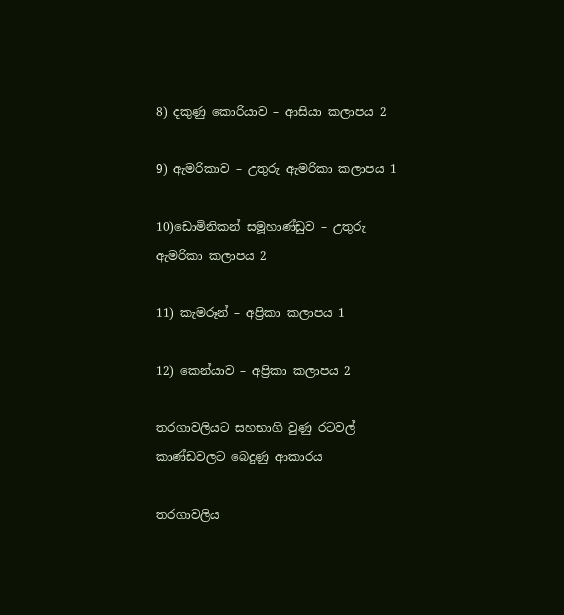8) දකුණු කොරියාව – ආසියා කලාපය 2

9) ඇමරිකාව – උතුරු ඇමරිකා කලාපය 1

10)ඩොමිනිකන් සමූහාණ්ඩුව – උතුරු ඇමරිකා කලාපය 2

11) කැමරූන් – අප්‍රිකා කලාපය 1

12) කෙන්යාව – අප්‍රිකා කලාපය 2

තරගාවලියට සහභාගි වුණු රටවල් කාණ්ඩවලට බෙදුණු ආකාරය

තරගාවලිය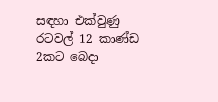සඳහා එක්වුණු රටවල් 12 කාණ්ඩ 2කට බෙදා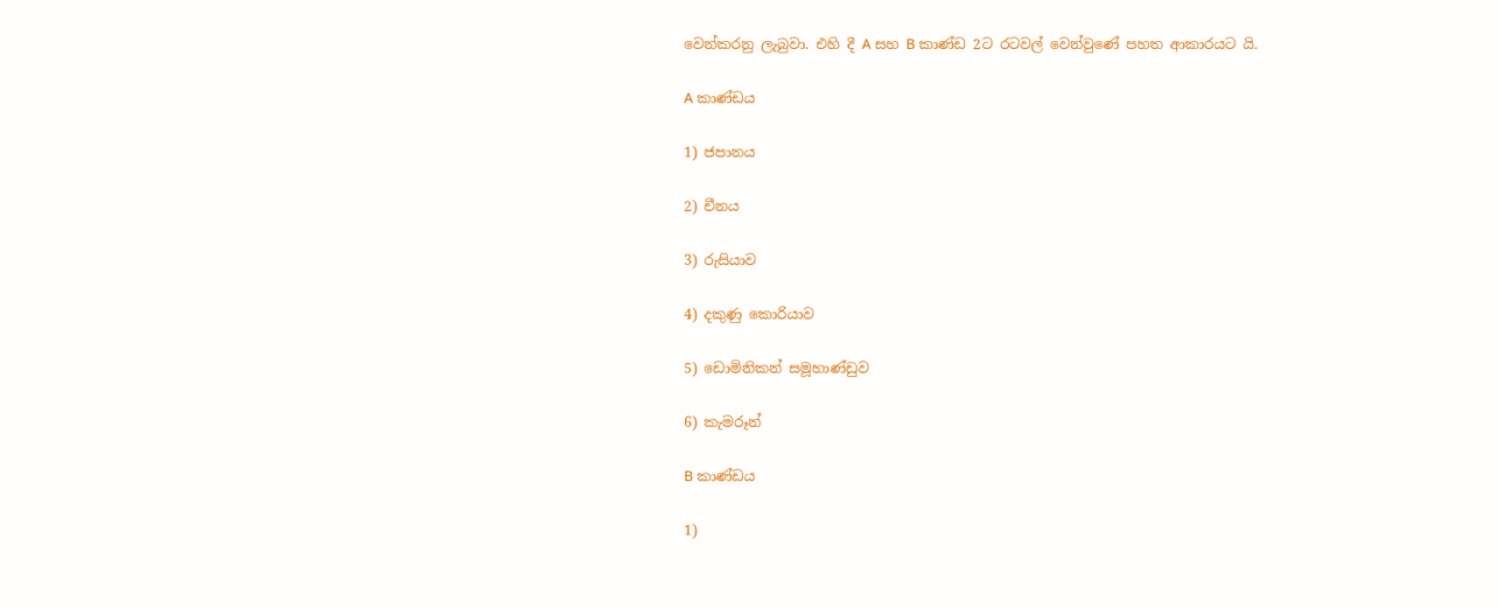වෙන්කරනු ලැබුවා. එහි දී A සහ B කාණ්ඩ 2ට රටවල් වෙන්වුණේ පහත ආකාරයට යි.

A කාණ්ඩය

1) ජපානය

2) චීනය

3) රුසියාව

4) දකුණු කොරියාව

5) ඩොමිනිකන් සමූහාණ්ඩුව

6) කැමරූන්

B කාණ්ඩය

1)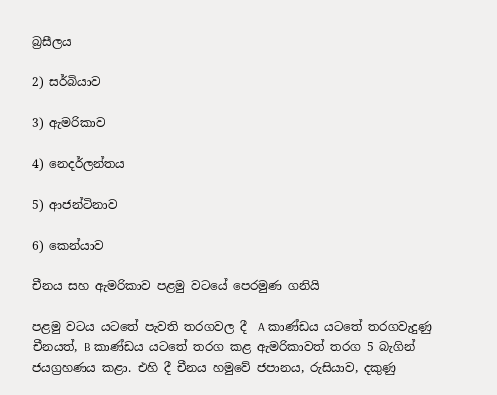බ්‍රසීලය

2) සර්බියාව

3) ඇමරිකාව

4) නෙදර්ලන්තය

5) ආජන්ටිනාව

6) කෙන්යාව

චීනය සහ ඇමරිකාව පළමු වටයේ පෙරමුණ ගනියි

පළමු වටය යටතේ පැවති තරගවල දී  A කාණ්ඩය යටතේ තරගවැදුණු චීනයත්, B කාණ්ඩය යටතේ තරග කළ ඇමරිකාවත් තරග 5 බැගින් ජයග්‍රහණය කළා. එහි දී චීනය හමුවේ ජපානය, රුසියාව, දකුණු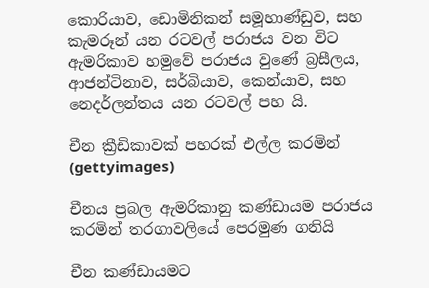කොරියාව, ඩොමිනිකන් සමූහාණ්ඩුව, සහ කැමරූන් යන රටවල් පරාජය වන විට ඇමරිකාව හමුවේ පරාජය වුණේ බ්‍රසීලය, ආජන්ටිනාව, සර්බියාව, කෙන්යාව, සහ නෙදර්ලන්තය යන රටවල් පහ යි.

චීන ක්‍රීඩිකාවක් පහරක් එල්ල කරමින් (gettyimages)

චීනය ප්‍රබල ඇමරිකානු කණ්ඩායම පරාජය කරමින් තරගාවලියේ පෙරමුණ ගනියි

චීන කණ්ඩායමට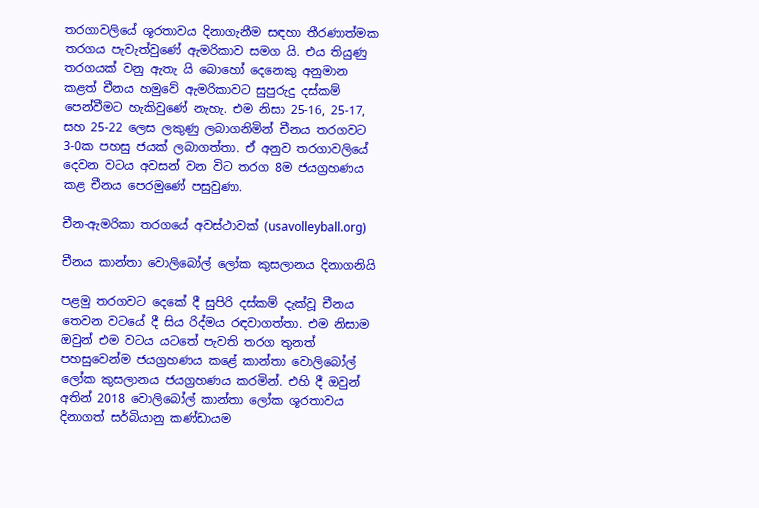තරගාවලියේ ශූරතාවය දිනාගැනීම සඳහා තීරණාත්මක තරගය පැවැත්වුණේ ඇමරිකාව සමග යි. එය තියුණු තරගයක් වනු ඇතැ යි බොහෝ දෙනෙකු අනුමාන කළත් චීනය හමුවේ ඇමරිකාවට සුපුරුදු දස්කම් පෙන්වීමට හැකිවුණේ නැහැ. එම නිසා 25-16, 25-17, සහ 25-22 ලෙස ලකුණු ලබාගනිමින් චීනය තරගවට 3-0ක පහසු ජයක් ලබාගත්තා. ඒ අනුව තරගාවලියේ දෙවන වටය අවසන් වන විට තරග 8ම ජයග්‍රහණය කළ චීනය පෙරමුණේ පසුවුණා.

චීන-ඇමරිකා තරගයේ අවස්ථාවක් (usavolleyball.org)

චීනය කාන්තා වොලිබෝල් ලෝක කුසලානය දිනාගනියි

පළමු තරගවට දෙකේ දී සුපිරි දස්කම් දැක්වූ චීනය තෙවන වටයේ දී සිය රිද්මය රඳවාගත්තා. එම නිසාම ඔවුන් එම වටය යටතේ පැවති තරග තුනත් පහසුවෙන්ම ජයග්‍රහණය කළේ කාන්තා වොලිබෝල් ලෝක කුසලානය ජයග්‍රහණය කරමින්. එහි දී ඔවුන් අතින් 2018 වොලිබෝල් කාන්තා ලෝක ශූරතාවය දිනාගත් සර්බියානු කණ්ඩායම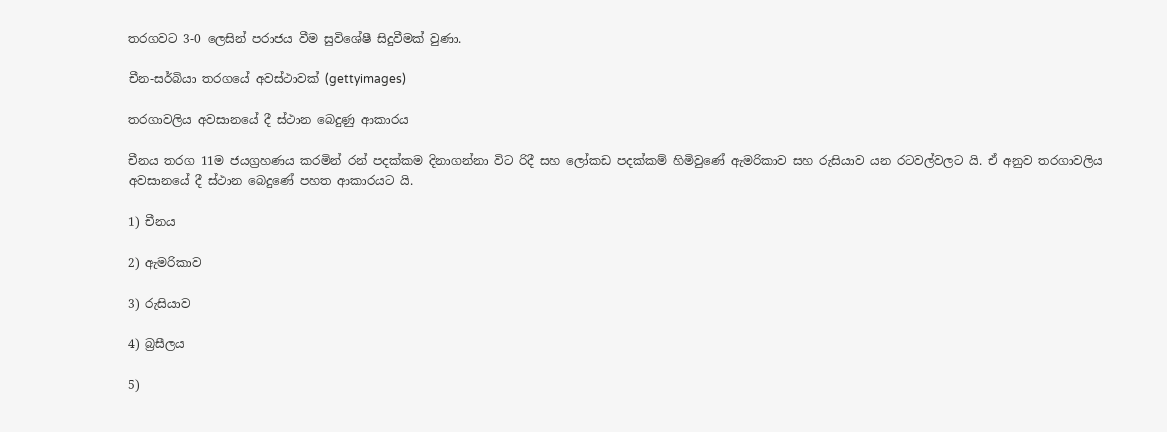තරගවට 3-0 ලෙසින් පරාජය වීම සුවිශේෂී සිදුවීමක් වුණා.

චීන-සර්බියා තරගයේ අවස්ථාවක් (gettyimages)

තරගාවලිය අවසානයේ දී ස්ථාන බෙදුණු ආකාරය

චීනය තරග 11ම ජයග්‍රහණය කරමින් රන් පදක්කම දිනාගන්නා විට රිදී සහ ලෝකඩ පදක්කම් හිමිවුණේ ඇමරිකාව සහ රුසියාව යන රටවල්වලට යි. ඒ අනුව තරගාවලිය අවසානයේ දී ස්ථාන බෙදුණේ පහත ආකාරයට යි.

1) චීනය

2) ඇමරිකාව

3) රුසියාව

4) බ්‍රසීලය

5)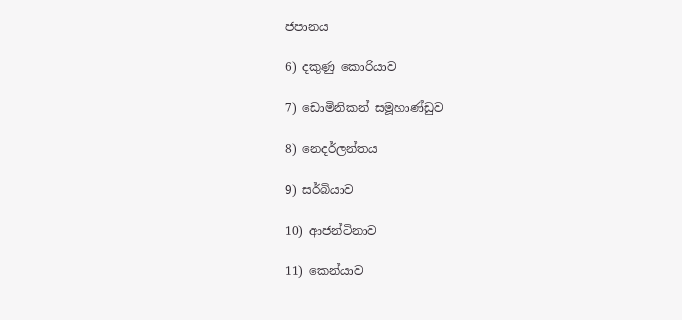ජපානය

6) දකුණු කොරියාව

7) ඩොමිනිකන් සමූහාණ්ඩුව

8) නෙදර්ලන්තය

9) සර්බියාව

10) ආජන්ටිනාව

11) කෙන්යාව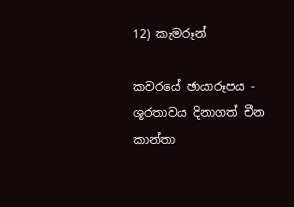12) කැමරූන්

කවරයේ ඡායාරූපය - ශූරතාවය දිනාගත් චීන කාන්තා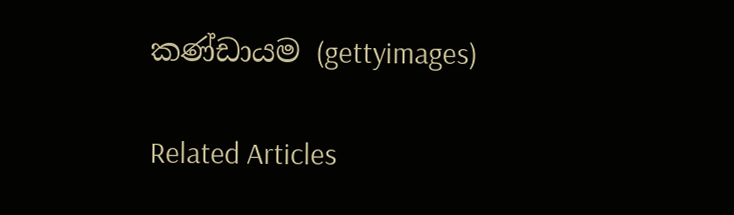කණ්ඩායම (gettyimages)

Related Articles